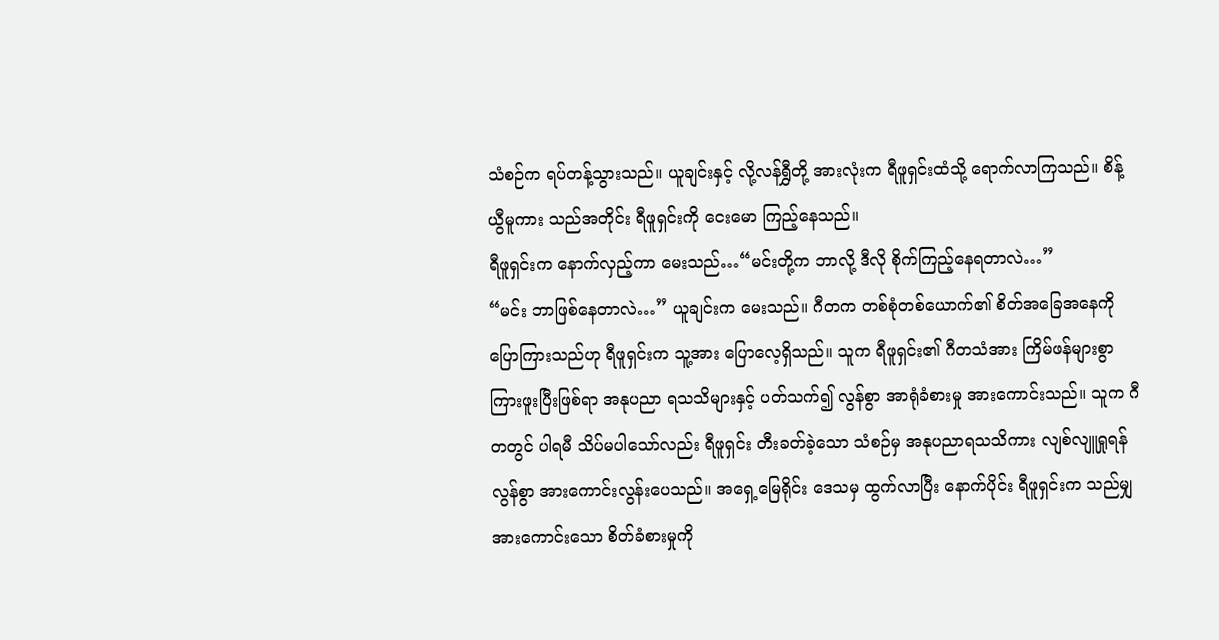သံစဉ်က ရပ်တန့်သွားသည်။ ယူချင်းနှင့် လို့လန်ရွှီတို့ အားလုံးက ရီဖူရှင်းထံသို့ ရောက်လာကြသည်။ စိန့်ယွီမူကား သည်အတိုင်း ရီဖူရှင်းကို ငေးမော ကြည့်နေသည်။
ရီဖူရှင်းက နောက်လှည့်ကာ မေးသည်…“မင်းတို့က ဘာလို့ ဒီလို စိုက်ကြည့်နေရတာလဲ…”
“မင်း ဘာဖြစ်နေတာလဲ…” ယူချင်းက မေးသည်။ ဂီတက တစ်စုံတစ်ယောက်၏ စိတ်အခြေအနေကို ပြောကြားသည်ဟု ရီဖူရှင်းက သူ့အား ပြောလေ့ရှိသည်။ သူက ရီဖူရှင်း၏ ဂီတသံအား ကြိမ်ဖန်များစွာ ကြားဖူးပြီးဖြစ်ရာ အနုပညာ ရသသိများနှင့် ပတ်သက်၍ လွန်စွာ အာရုံခံစားမှု အားကောင်းသည်။ သူက ဂီတတွင် ပါရမီ သိပ်မပါသော်လည်း ရီဖူရှင်း တီးခတ်ခဲ့သော သံစဉ်မှ အနုပညာရသသိကား လျစ်လျူရှုရန် လွန်စွာ အားကောင်းလွန်းပေသည်။ အရှေ့မြေရိုင်း ဒေသမှ ထွက်လာပြီး နောက်ပိုင်း ရီဖူရှင်းက သည်မျှ အားကောင်းသော စိတ်ခံစားမှုကို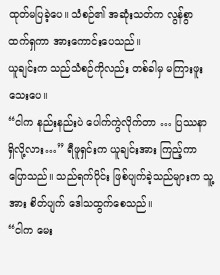ထုတ်မပြခဲ့ပေ။ သံစဉ်၏ အဆုံးသတ်က လွန်စွာ ထက်ရှကာ အားကောင်းပေသည်။
ယူချင်းက သည်သံစဉ်ကိုလည်း တစ်ခါမှ မကြားဖူးသေးပေ။
“ငါက နည်းနည်းပဲ ပေါက်ကွဲလိုက်တာ … ပြဿနာ ရှိလို့လား…” ရီဖူရှင်းက ယူချင်းအား ကြည့်ကာ ပြောသည်။ သည်ရက်ပိုင်း ဖြစ်ပျက်ခဲ့သည်များက သူ့အား စိတ်ပျက် ဒေါသထွက်စေသည်။
“ငါက မေး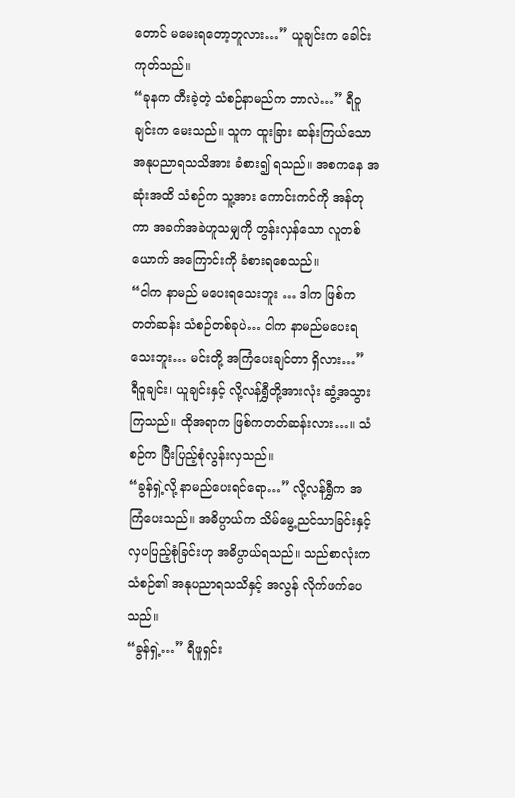တောင် မမေးရတော့ဘူလား…” ယူချင်းက ခေါင်းကုတ်သည်။
“ခုနက တီးခဲ့တဲ့ သံစဉ်နာမည်က ဘာလဲ…” ရီဝူချင်းက မေးသည်။ သူက ထူးခြား ဆန်းကြယ်သော အနုပညာရသသိအား ခံစား၍ ရသည်။ အစကနေ အဆုံးအထိ သံစဉ်က သူ့အား ကောင်းကင်ကို အန်တုကာ အခက်အခဲဟူသမျှကို တွန်းလှန်သော လူတစ်ယောက် အကြောင်းကို ခံစားရစေသည်။
“ငါက နာမည် မပေးရသေးဘူး … ဒါက ဖြစ်ကတတ်ဆန်း သံစဉ်တစ်ခုပဲ… ငါက နာမည်မပေးရသေးဘူး… မင်းတို့ အကြံပေးချင်တာ ရှိလား…”
ရီဝူချင်း၊ ယူချင်းနှင့် လို့လန်ရွှီတို့အားလုံး ဆွံ့အသွားကြသည်။ ထိုအရာက ဖြစ်ကတတ်ဆန်းလား…။ သံစဉ်က ပြီးပြည့်စုံလွန်းလှသည်။
“ခွန်ရှဲ့လို့ နာမည်ပေးရင်ရော…” လို့လန်ရွှီက အကြံပေးသည်။ အဓိပ္ပာယ်က သိမ်မွေ့ညင်သာခြင်းနှင့် လှပပြည့်စုံခြင်းဟု အဓိပ္ပာယ်ရသည်။ သည်စာလုံးက သံစဉ်၏ အနုပညာရသသိနှင့် အလွန် လိုက်ဖက်ပေသည်။
“ခွန်ရှဲ့…” ရီဖူရှင်း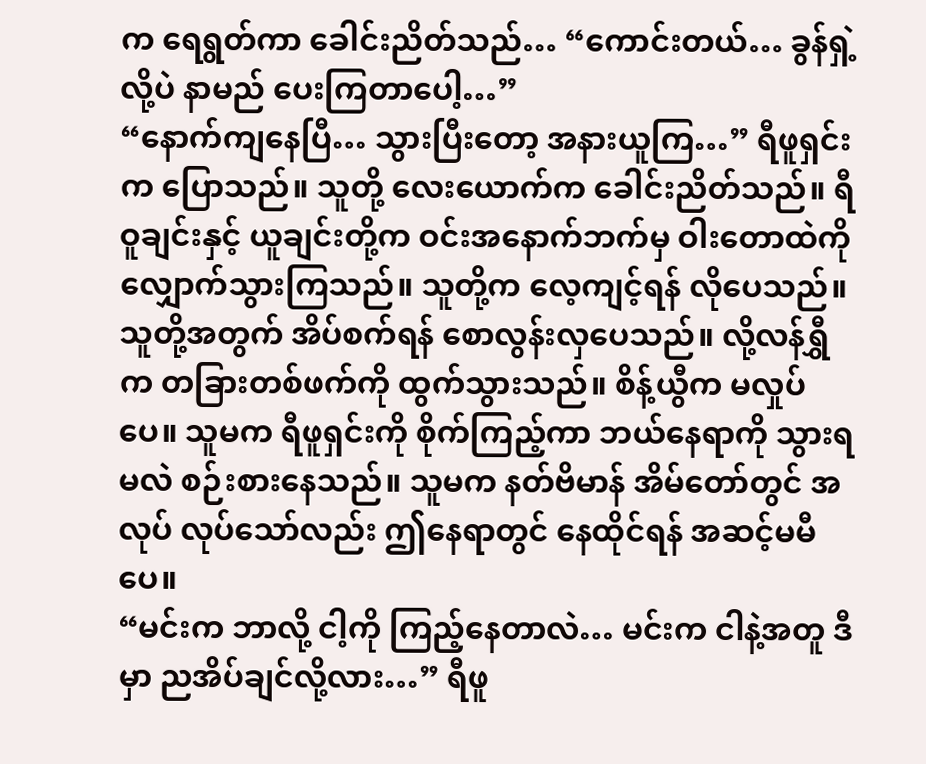က ရေရွတ်ကာ ခေါင်းညိတ်သည်… “ကောင်းတယ်… ခွန်ရှဲ့လို့ပဲ နာမည် ပေးကြတာပေါ့…”
“နောက်ကျနေပြီ… သွားပြီးတော့ အနားယူကြ…” ရီဖူရှင်းက ပြောသည်။ သူတို့ လေးယောက်က ခေါင်းညိတ်သည်။ ရီဝူချင်းနှင့် ယူချင်းတို့က ဝင်းအနောက်ဘက်မှ ဝါးတောထဲကို လျှောက်သွားကြသည်။ သူတို့က လေ့ကျင့်ရန် လိုပေသည်။ သူတို့အတွက် အိပ်စက်ရန် စောလွန်းလှပေသည်။ လို့လန်ရွှီက တခြားတစ်ဖက်ကို ထွက်သွားသည်။ စိန့်ယွီက မလှုပ်ပေ။ သူမက ရီဖူရှင်းကို စိုက်ကြည့်ကာ ဘယ်နေရာကို သွားရမလဲ စဉ်းစားနေသည်။ သူမက နတ်ဗိမာန် အိမ်တော်တွင် အလုပ် လုပ်သော်လည်း ဤနေရာတွင် နေထိုင်ရန် အဆင့်မမီပေ။
“မင်းက ဘာလို့ ငါ့ကို ကြည့်နေတာလဲ… မင်းက ငါနဲ့အတူ ဒီမှာ ညအိပ်ချင်လို့လား…” ရီဖူ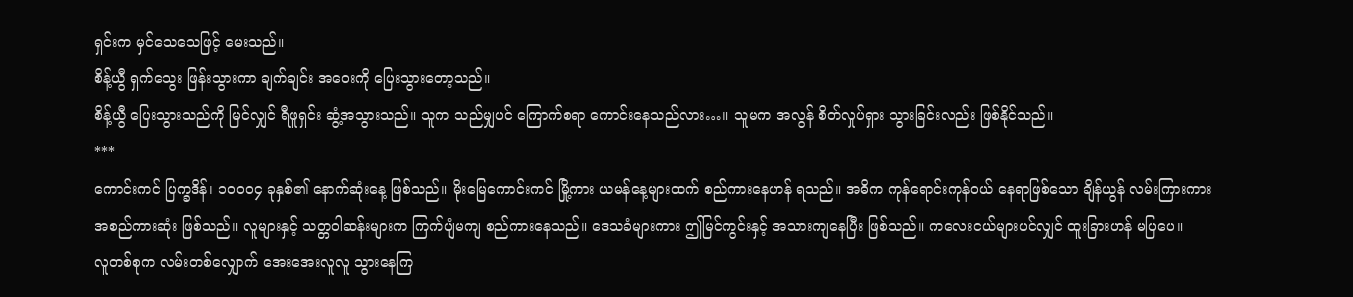ရှင်းက မှင်သေသေဖြင့် မေးသည်။
စိန့်ယွီ ရှက်သွေး ဖြန်းသွားကာ ချက်ချင်း အဝေးကို ပြေးသွားတော့သည်။
စိန့်ယွီ ပြေးသွားသည်ကို မြင်လျှင် ရီဖူရှင်း ဆွံ့အသွားသည်။ သူက သည်မျှပင် ကြောက်စရာ ကောင်းနေသည်လား…။ သူမက အလွန် စိတ်လှုပ်ရှား သွားခြင်းလည်း ဖြစ်နိုင်သည်။
***
ကောင်းကင် ပြက္ခဒိန်၊ ၁၀၀၀၄ ခုနှစ်၏ နောက်ဆုံးနေ့ ဖြစ်သည်။ မိုးမြေကောင်းကင် မြို့ကား ယမန်နေ့များထက် စည်ကားနေဟန် ရသည်။ အဓိက ကုန်ရောင်းကုန်ဝယ် နေရာဖြစ်သော ချိန်ယွန် လမ်းကြားကား အစည်ကားဆုံး ဖြစ်သည်။ လူများနှင့် သတ္တဝါဆန်းများက ကြက်ပျံမကျ စည်ကားနေသည်။ ဒေသခံများကား ဤမြင်ကွင်းနှင့် အသားကျနေပြီး ဖြစ်သည်။ ကလေးငယ်များပင်လျှင် ထူးခြားဟန် မပြပေ။
လူတစ်စုက လမ်းတစ်လျှောက် အေးအေးလူလူ သွားနေကြ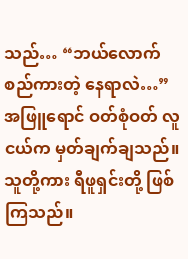သည်… “ဘယ်လောက် စည်ကားတဲ့ နေရာလဲ…” အဖြူရောင် ဝတ်စုံဝတ် လူငယ်က မှတ်ချက်ချသည်။ သူတို့ကား ရီဖူရှင်းတို့ ဖြစ်ကြသည်။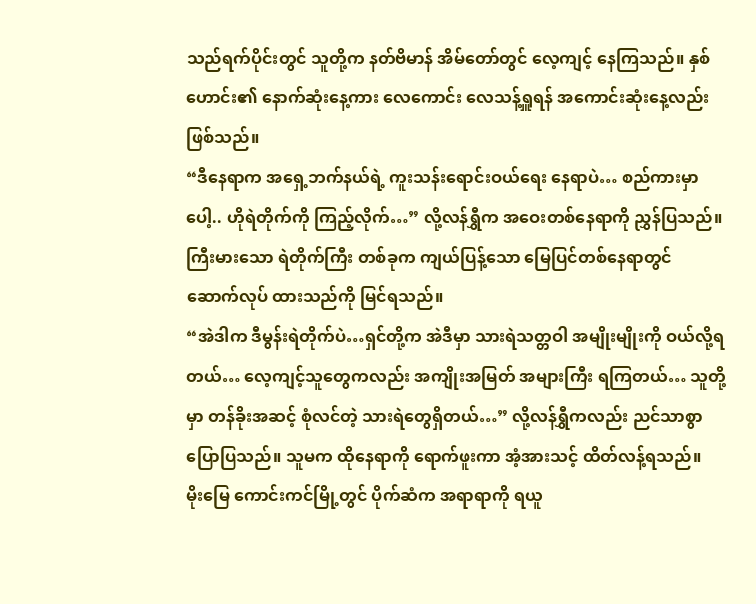သည်ရက်ပိုင်းတွင် သူတို့က နတ်ဗိမာန် အိမ်တော်တွင် လေ့ကျင့် နေကြသည်။ နှစ်ဟောင်း၏ နောက်ဆုံးနေ့ကား လေကောင်း လေသန့်ရှူရန် အကောင်းဆုံးနေ့လည်း ဖြစ်သည်။
“ဒီနေရာက အရှေ့ဘက်နယ်ရဲ့ ကူးသန်းရောင်းဝယ်ရေး နေရာပဲ… စည်ကားမှာပေါ့.. ဟိုရဲတိုက်ကို ကြည့်လိုက်…” လို့လန်ရွှီက အဝေးတစ်နေရာကို ညွှန်ပြသည်။ ကြီးမားသော ရဲတိုက်ကြီး တစ်ခုက ကျယ်ပြန့်သော မြေပြင်တစ်နေရာတွင် ဆောက်လုပ် ထားသည်ကို မြင်ရသည်။
“အဲဒါက ဒီမွန်းရဲတိုက်ပဲ…ရှင်တို့က အဲဒီမှာ သားရဲသတ္တဝါ အမျိုးမျိုးကို ဝယ်လို့ရတယ်… လေ့ကျင့်သူတွေကလည်း အကျိုးအမြတ် အများကြီး ရကြတယ်… သူတို့မှာ တန်ခိုးအဆင့် စုံလင်တဲ့ သားရဲတွေရှိတယ်…” လို့လန်ရွှီကလည်း ညင်သာစွာ ပြောပြသည်။ သူမက ထိုနေရာကို ရောက်ဖူးကာ အံ့အားသင့် ထိတ်လန့်ရသည်။
မိုးမြေ ကောင်းကင်မြို့တွင် ပိုက်ဆံက အရာရာကို ရယူ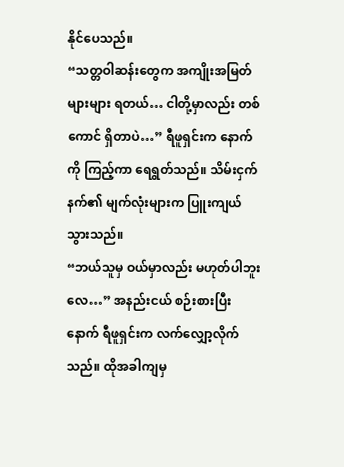နိုင်ပေသည်။
“သတ္တဝါဆန်းတွေက အကျိုးအမြတ် များများ ရတယ်… ငါတို့မှာလည်း တစ်ကောင် ရှိတာပဲ…” ရီဖူရှင်းက နောက်ကို ကြည့်ကာ ရေရွတ်သည်။ သိမ်းငှက်နက်၏ မျက်လုံးများက ပြူးကျယ် သွားသည်။
“ဘယ်သူမှ ဝယ်မှာလည်း မဟုတ်ပါဘူးလေ…” အနည်းငယ် စဉ်းစားပြီးနောက် ရီဖူရှင်းက လက်လျှော့လိုက်သည်။ ထိုအခါကျမှ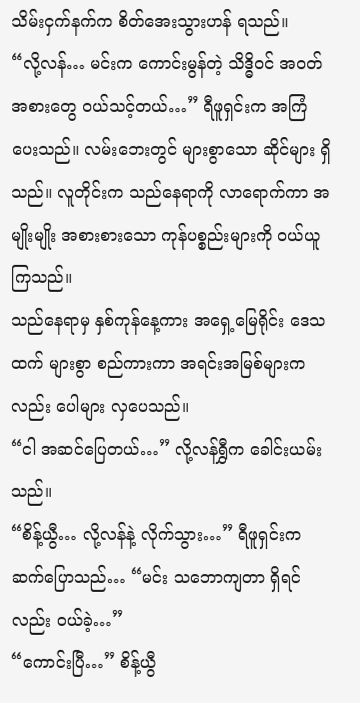သိမ်းငှက်နက်က စိတ်အေးသွားဟန် ရသည်။
“လို့လန်… မင်းက ကောင်းမွန်တဲ့ သိဒ္ဓိဝင် အဝတ်အစားတွေ ဝယ်သင့်တယ်…” ရီဖူရှင်းက အကြံပေးသည်။ လမ်းဘေးတွင် များစွာသော ဆိုင်များ ရှိသည်။ လူတိုင်းက သည်နေရာကို လာရောက်ကာ အမျိုးမျိုး အစားစားသော ကုန်ပစ္စည်းများကို ဝယ်ယူကြသည်။
သည်နေရာမှ နှစ်ကုန်နေ့ကား အရှေ့မြေရိုင်း ဒေသထက် များစွာ စည်ကားကာ အရင်းအမြစ်များကလည်း ပေါများ လှပေသည်။
“ငါ အဆင်ပြေတယ်…” လို့လန်ရွှီက ခေါင်းယမ်းသည်။
“စိန့်ယွီ… လို့လန်နဲ့ လိုက်သွား…” ရီဖူရှင်းက ဆက်ပြောသည်… “မင်း သဘောကျတာ ရှိရင်လည်း ဝယ်ခဲ့…”
“ကောင်းပြီ…” စိန့်ယွီ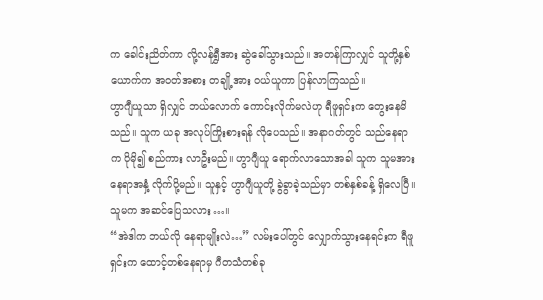က ခေါင်းညိတ်ကာ လို့လန်ရွှီအား ဆွဲခေါ်သွားသည်။ အတန်ကြာလျှင် သူတို့နှစ်ယောက်က အဝတ်အစား တချို့အား ဝယ်ယူကာ ပြန်လာကြသည်။
ဟွာဂျီယူသာ ရှိလျှင် ဘယ်လောက် ကောင်းလိုက်မလဲဟု ရီဖူရှင်းက တွေးနေမိသည်။ သူက ယခု အလုပ်ကြိုးစားရန် လိုပေသည်။ အနာဂတ်တွင် သည်နေရာက ပိုမို၍ စည်ကား လာဦးမည်။ ဟွာဂျီယူ ရောက်လာသောအခါ သူက သူမအား နေရာအနှံ့ လိုက်ပို့မည်။ သူနှင့် ဟွာဂျီယူတို့ ခွဲခွာခဲ့သည်မှာ တစ်နှစ်ခန့် ရှိလေပြီ။ သူမက အဆင်ပြေသလား…။
“အဲဒါက ဘယ်လို နေရာမျိုးလဲ…” လမ်းပေါ်တွင် လျှောက်သွားနေရင်းက ရီဖူရှင်းက ထောင့်တစ်နေရာမှ ဂီတသံတစ်ခု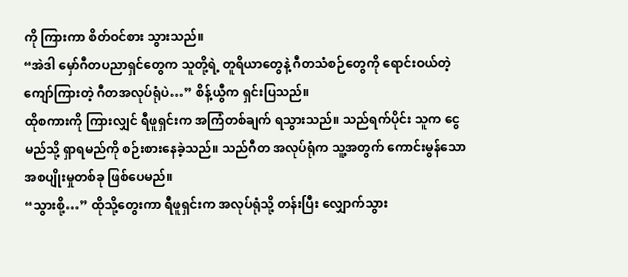ကို ကြားကာ စိတ်ဝင်စား သွားသည်။
“အဲဒါ မှော်ဂီတပညာရှင်တွေက သူတို့ရဲ့ တူရိယာတွေနဲ့ ဂီတသံစဉ်တွေကို ရောင်းဝယ်တဲ့ ကျော်ကြားတဲ့ ဂီတအလုပ်ရုံပဲ…” စိန့်ယွီက ရှင်းပြသည်။
ထိုစကားကို ကြားလျှင် ရီဖူရှင်းက အကြံတစ်ချက် ရသွားသည်။ သည်ရက်ပိုင်း သူက ငွေမည်သို့ ရှာရမည်ကို စဉ်းစားနေခဲ့သည်။ သည်ဂီတ အလုပ်ရုံက သူ့အတွက် ကောင်းမွန်သော အစပျိုးမှုတစ်ခု ဖြစ်ပေမည်။
“သွားစို့…” ထိုသို့တွေးကာ ရီဖူရှင်းက အလုပ်ရုံသို့ တန်းပြီး လျှောက်သွား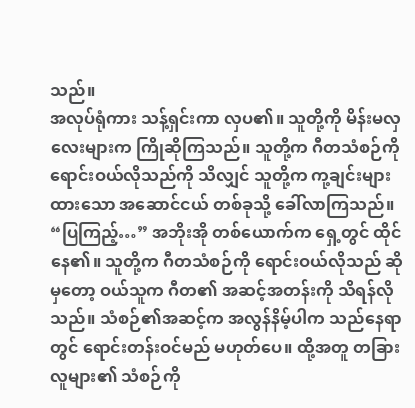သည်။
အလုပ်ရုံကား သန့်ရှင်းကာ လှပ၏။ သူတို့ကို မိန်းမလှလေးများက ကြိုဆိုကြသည်။ သူတို့က ဂီတသံစဉ်ကို ရောင်းဝယ်လိုသည်ကို သိလျှင် သူတို့က ကု့ချင်းများ ထားသော အဆောင်ငယ် တစ်ခုသို့ ခေါ်လာကြသည်။
“ပြကြည့်…” အဘိုးအို တစ်ယောက်က ရှေ့တွင် ထိုင်နေ၏။ သူတို့က ဂီတသံစဉ်ကို ရောင်းဝယ်လိုသည် ဆိုမှတော့ ဝယ်သူက ဂီတ၏ အဆင့်အတန်းကို သိရန်လိုသည်။ သံစဉ်၏အဆင့်က အလွန်နိမ့်ပါက သည်နေရာတွင် ရောင်းတန်းဝင်မည် မဟုတ်ပေ။ ထို့အတူ တခြားလူများ၏ သံစဉ်ကို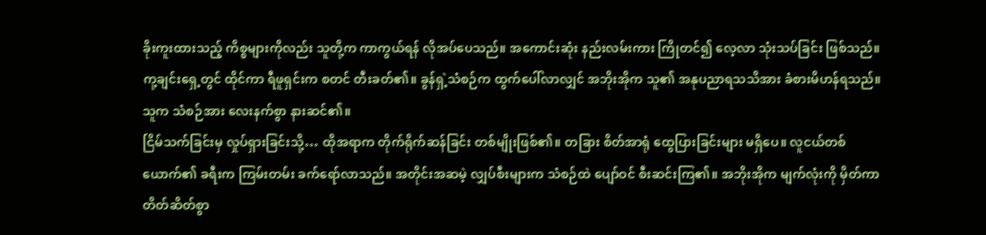ခိုးကူးထားသည့် ကိစ္စများကိုလည်း သူတို့က ကာကွယ်ရန် လိုအပ်ပေသည်။ အကောင်းဆုံး နည်းလမ်းကား ကြိုတင်၍ လေ့လာ သုံးသပ်ခြင်း ဖြစ်သည်။
ကု့ချင်းရှေ့တွင် ထိုင်ကာ ရီဖူရှင်းက စတင် တီးခတ်၏။ ခွန်ရှဲ့သံစဉ်က ထွက်ပေါ်လာလျှင် အဘိုးအိုက သူ၏ အနုပညာရသသိအား ခံစားမိဟန်ရသည်။ သူက သံစဉ်အား လေးနက်စွာ နားဆင်၏။
ငြိမ်သက်ခြင်းမှ လှုပ်ရှားခြင်းသို့… ထိုအရာက တိုက်ရိုက်ဆန်ခြင်း တစ်မျိုးဖြစ်၏။ တခြား စိတ်အာရုံ ထွေပြားခြင်းများ မရှိပေ။ လူငယ်တစ်ယောက်၏ ခရီးက ကြမ်းတမ်း ခက်ရော်လာသည်။ အတိုင်းအဆမဲ့ လျှပ်စီးများက သံစဉ်ထဲ ပျော်ဝင် စီးဆင်းကြ၏။ အဘိုးအိုက မျက်လုံးကို မှိတ်ကာ တိတ်ဆိတ်စွာ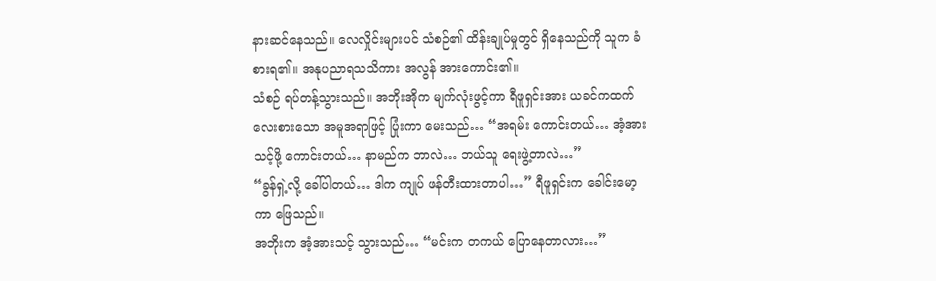နားဆင်နေသည်။ လေလှိုင်းများပင် သံစဉ်၏ ထိန်းချုပ်မှုတွင် ရှိနေသည်ကို သူက ခံစားရ၏။ အနုပညာရသသိကား အလွန် အားကောင်း၏။
သံစဉ် ရပ်တန့်သွားသည်။ အဘိုးအိုက မျက်လုံးဖွင့်ကာ ရီဖူရှင်းအား ယခင်ကထက် လေးစားသော အမူအရာဖြင့် ပြုံးကာ မေးသည်… “အရမ်း ကောင်းတယ်… အံ့အားသင့်ဖို့ ကောင်းတယ်… နာမည်က ဘာလဲ… ဘယ်သူ ရေးဖွဲ့တာလဲ…”
“ခွန်ရှဲ့လို့ ခေါ်ပါတယ်… ဒါက ကျုပ် ဖန်တီးထားတာပါ…” ရီဖူရှင်းက ခေါင်းမော့ကာ ဖြေသည်။
အဘိုးက အံ့အားသင့် သွားသည်… “မင်းက တကယ် ပြောနေတာလား…”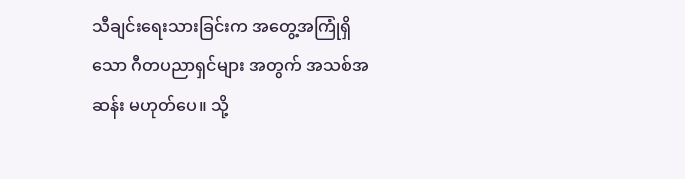သီချင်းရေးသားခြင်းက အတွေ့အကြုံရှိသော ဂီတပညာရှင်များ အတွက် အသစ်အဆန်း မဟုတ်ပေ။ သို့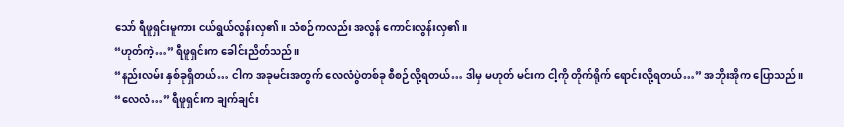သော် ရီဖူရှင်းမူကား ငယ်ရွယ်လွန်းလှ၏။ သံစဉ်ကလည်း အလွန် ကောင်းလွန်းလှ၏။
“ဟုတ်ကဲ့…” ရီဖူရှင်းက ခေါင်းညိတ်သည်။
“နည်းလမ်း နှစ်ခုရှိတယ်… ငါက အခုမင်းအတွက် လေလံပွဲတစ်ခု စီစဉ်လို့ရတယ်… ဒါမှ မဟုတ် မင်းက ငါ့ကို တိုက်ရိုက် ရောင်းလို့ရတယ်…” အဘိုးအိုက ပြောသည်။
“လေလံ…” ရီဖူရှင်းက ချက်ချင်း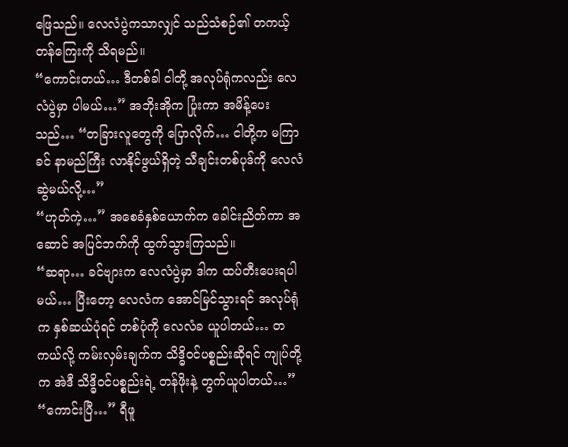ဖြေသည်။ လေလံပွဲကသာလျှင် သည်သံစဉ်၏ တကယ့် တန်ကြေးကို သိရမည်။
“ကောင်းတယ်… ဒီတစ်ခါ ငါတို့ အလုပ်ရုံကလည်း လေလံပွဲမှာ ပါမယ်…” အဘိုးအိုက ပြုံးကာ အမိန့်ပေးသည်… “တခြားလူတွေကို ပြောလိုက်… ငါတို့က မကြာခင် နာမည်ကြီး လာနိုင်ဖွယ်ရှိတဲ့ သီချင်းတစ်ပုဒ်ကို လေလံဆွဲမယ်လို့…”
“ဟုတ်ကဲ့…” အစေခံနှစ်ယောက်က ခေါင်းညိတ်ကာ အဆောင် အပြင်ဘက်ကို ထွက်သွားကြသည်။
“ဆရာ… ခင်ဗျားက လေလံပွဲမှာ ဒါက ထပ်တီးပေးရပါမယ်… ပြီးတော့ လေလံက အောင်မြင်သွားရင် အလုပ်ရုံက နှစ်ဆယ်ပုံရင် တစ်ပုံကို လေလံခ ယူပါတယ်… တကယ်လို့ ကမ်းလှမ်းချက်က သိဒ္ဓိဝင်ပစ္စည်းဆိုရင် ကျုပ်တို့က အဲဒီ သိဒ္ဓိဝင်ပစ္စည်းရဲ့ တန်ဖိုးနဲ့ တွက်ယူပါတယ်…”
“ကောင်းပြီ…” ရီဖူ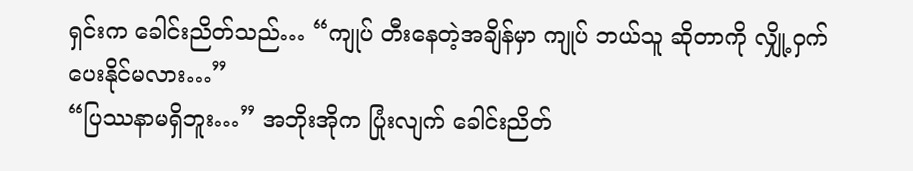ရှင်းက ခေါင်းညိတ်သည်… “ကျုပ် တီးနေတဲ့အချိန်မှာ ကျုပ် ဘယ်သူ ဆိုတာကို လျှို့ဝှက်ပေးနိုင်မလား…”
“ပြဿနာမရှိဘူး…” အဘိုးအိုက ပြုံးလျက် ခေါင်းညိတ်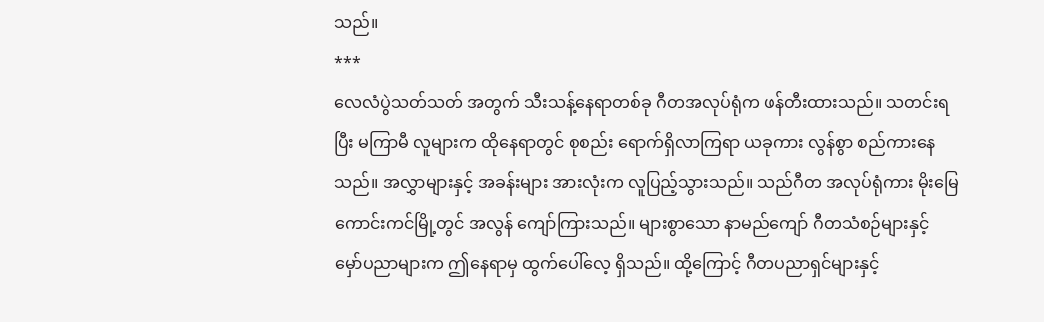သည်။
***
လေလံပွဲသတ်သတ် အတွက် သီးသန့်နေရာတစ်ခု ဂီတအလုပ်ရုံက ဖန်တီးထားသည်။ သတင်းရပြီး မကြာမီ လူများက ထိုနေရာတွင် စုစည်း ရောက်ရှိလာကြရာ ယခုကား လွန်စွာ စည်ကားနေသည်။ အလွှာများနှင့် အခန်းများ အားလုံးက လူပြည့်သွားသည်။ သည်ဂီတ အလုပ်ရုံကား မိုးမြေကောင်းကင်မြို့တွင် အလွန် ကျော်ကြားသည်။ များစွာသော နာမည်ကျော် ဂီတသံစဉ်များနှင့် မှော်ပညာများက ဤနေရာမှ ထွက်ပေါ်လေ့ ရှိသည်။ ထို့ကြောင့် ဂီတပညာရှင်များနှင့်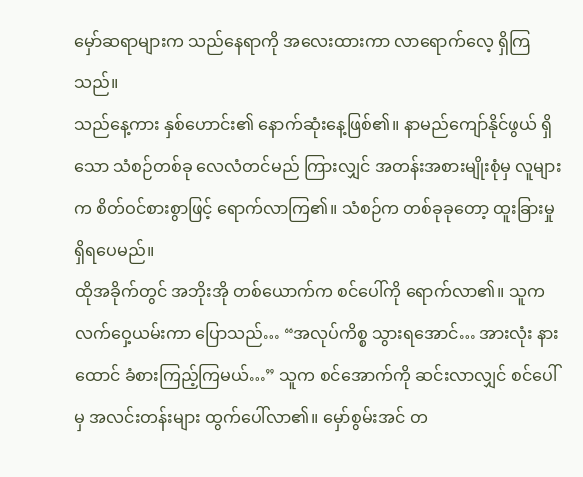မှော်ဆရာများက သည်နေရာကို အလေးထားကာ လာရောက်လေ့ ရှိကြသည်။
သည်နေ့ကား နှစ်ဟောင်း၏ နောက်ဆုံးနေ့ဖြစ်၏။ နာမည်ကျော်နိုင်ဖွယ် ရှိသော သံစဉ်တစ်ခု လေလံတင်မည် ကြားလျှင် အတန်းအစားမျိုးစုံမှ လူများက စိတ်ဝင်စားစွာဖြင့် ရောက်လာကြ၏။ သံစဉ်က တစ်ခုခုတော့ ထူးခြားမှု ရှိရပေမည်။
ထိုအခိုက်တွင် အဘိုးအို တစ်ယောက်က စင်ပေါ်ကို ရောက်လာ၏။ သူက လက်ဝှေ့ယမ်းကာ ပြောသည်… “အလုပ်ကိစ္စ သွားရအောင်… အားလုံး နားထောင် ခံစားကြည့်ကြမယ်…” သူက စင်အောက်ကို ဆင်းလာလျှင် စင်ပေါ်မှ အလင်းတန်းများ ထွက်ပေါ်လာ၏။ မှော်စွမ်းအင် တ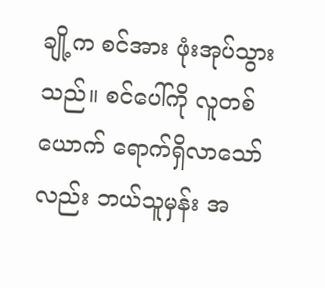ချို့က စင်အား ဖုံးအုပ်သွားသည်။ စင်ပေါ်ကို လူတစ်ယောက် ရောက်ရှိလာသော်လည်း ဘယ်သူမှန်း အ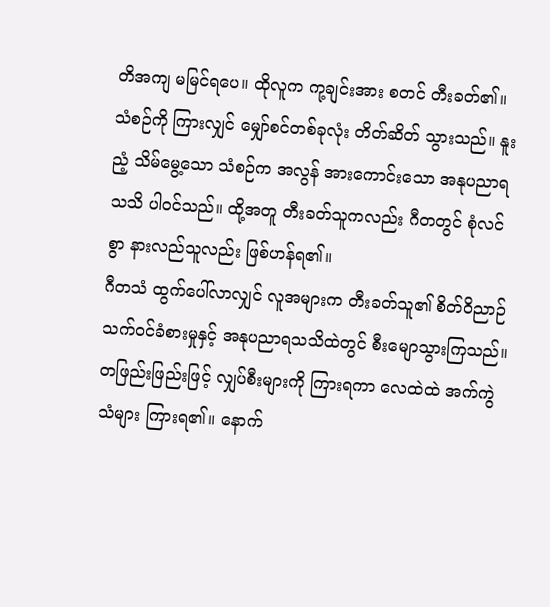တိအကျ မမြင်ရပေ။ ထိုလူက ကု့ချင်းအား စတင် တီးခတ်၏။
သံစဉ်ကို ကြားလျှင် မျှော်စင်တစ်ခုလုံး တိတ်ဆိတ် သွားသည်။ နူးညံ့ သိမ်မွေ့သော သံစဉ်က အလွန် အားကောင်းသော အနုပညာရသသိ ပါဝင်သည်။ ထို့အတူ တီးခတ်သူကလည်း ဂီတတွင် စုံလင်စွာ နားလည်သူလည်း ဖြစ်ဟန်ရ၏။
ဂီတသံ ထွက်ပေါ်လာလျှင် လူအများက တီးခတ်သူ၏ စိတ်ဝိညာဉ် သက်ဝင်ခံစားမှုနှင့် အနုပညာရသသိထဲတွင် စီးမျောသွားကြသည်။ တဖြည်းဖြည်းဖြင့် လျှပ်စီးများကို ကြားရကာ လေထဲထဲ အက်ကွဲသံများ ကြားရ၏။ နောက်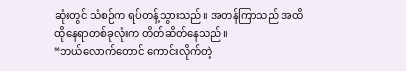ဆုံးတွင် သံစဉ်က ရပ်တန့်သွားသည်။ အတန်ကြာသည် အထိ ထိုနေရာတစ်ခုလုံးက တိတ်ဆိတ်နေသည်။
“ဘယ်လောက်တောင် ကောင်းလိုက်တဲ့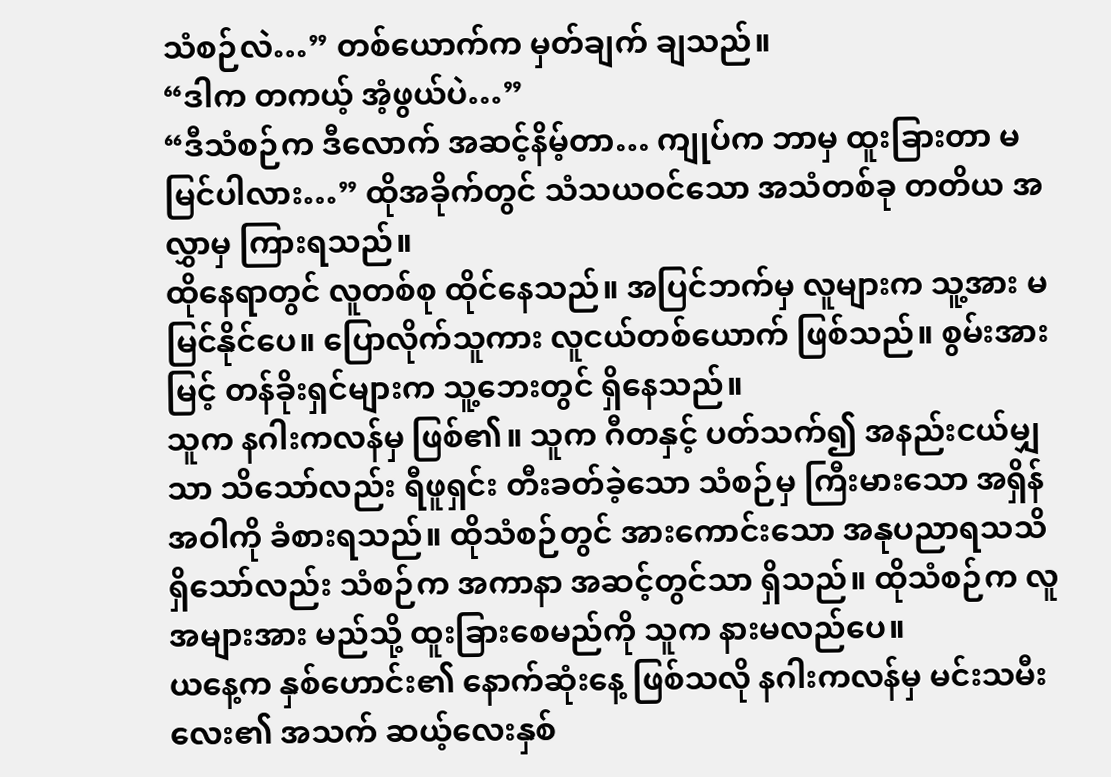သံစဉ်လဲ…” တစ်ယောက်က မှတ်ချက် ချသည်။
“ဒါက တကယ့် အံ့ဖွယ်ပဲ…”
“ဒီသံစဉ်က ဒီလောက် အဆင့်နိမ့်တာ… ကျုပ်က ဘာမှ ထူးခြားတာ မမြင်ပါလား…” ထိုအခိုက်တွင် သံသယဝင်သော အသံတစ်ခု တတိယ အလွှာမှ ကြားရသည်။
ထိုနေရာတွင် လူတစ်စု ထိုင်နေသည်။ အပြင်ဘက်မှ လူများက သူ့အား မမြင်နိုင်ပေ။ ပြောလိုက်သူကား လူငယ်တစ်ယောက် ဖြစ်သည်။ စွမ်းအားမြင့် တန်ခိုးရှင်များက သူ့ဘေးတွင် ရှိနေသည်။
သူက နဂါးကလန်မှ ဖြစ်၏။ သူက ဂီတနှင့် ပတ်သက်၍ အနည်းငယ်မျှသာ သိသော်လည်း ရီဖူရှင်း တီးခတ်ခဲ့သော သံစဉ်မှ ကြီးမားသော အရှိန်အဝါကို ခံစားရသည်။ ထိုသံစဉ်တွင် အားကောင်းသော အနုပညာရသသိ ရှိသော်လည်း သံစဉ်က အကာနာ အဆင့်တွင်သာ ရှိသည်။ ထိုသံစဉ်က လူအများအား မည်သို့ ထူးခြားစေမည်ကို သူက နားမလည်ပေ။
ယနေ့က နှစ်ဟောင်း၏ နောက်ဆုံးနေ့ ဖြစ်သလို နဂါးကလန်မှ မင်းသမီးလေး၏ အသက် ဆယ့်လေးနှစ်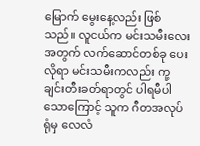မြောက် မွေးနေ့လည်း ဖြစ်သည်။ လူငယ်က မင်းသမီးလေး အတွက် လက်ဆောင်တစ်ခု ပေးလိုရာ မင်းသမီးကလည်း ကု့ချင်းတီးခတ်ရာတွင် ပါရမီပါသောကြောင့် သူက ဂီတအလုပ်ရုံမှ လေလံ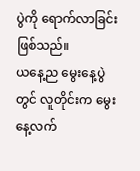ပွဲကို ရောက်လာခြင်း ဖြစ်သည်။
ယနေ့ည မွေးနေ့ပွဲတွင် လူတိုင်းက မွေးနေ့လက်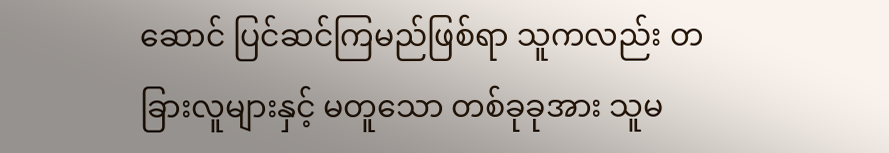ဆောင် ပြင်ဆင်ကြမည်ဖြစ်ရာ သူကလည်း တခြားလူများနှင့် မတူသော တစ်ခုခုအား သူမ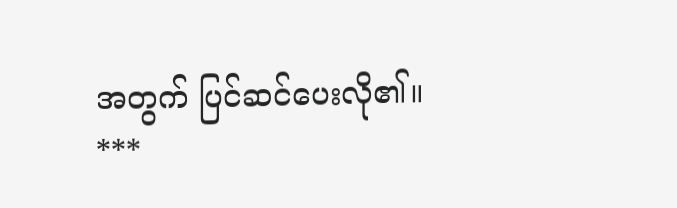အတွက် ပြင်ဆင်ပေးလို၏။
***